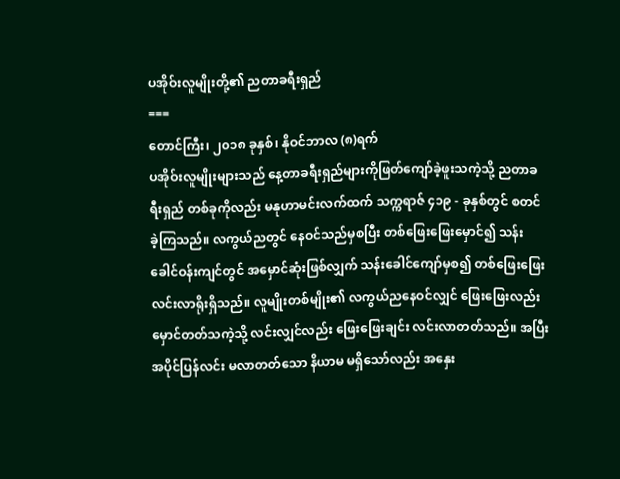ပအိုဝ်းလူမျိုးတို့၏ ညတာခရီးရှည်
===
တောင်ကြီး၊ ၂၀၁၈ ခုနှစ်၊ နိုဝင်ဘာလ (၈)ရက်
ပအိုဝ်းလူမျိုးများသည် နေ့တာခရီးရှည်များကိုဖြတ်ကျော်ခဲ့ဖူးသကဲ့သို့ ညတာခရီးရှည် တစ်ခုကိုလည်း မနုဟာမင်းလက်ထက် သက္ကရာဇ် ၄၁၉ - ခုနှစ်တွင် စတင်ခဲ့ကြသည်။ လကွယ်ညတွင် နေဝင်သည်မှစပြီး တစ်ဖြေးဖြေးမှောင်၍ သန်းခေါင်ဝန်းကျင်တွင် အမှောင်ဆုံးဖြစ်လျှက် သန်းခေါင်ကျော်မှစ၍ တစ်ဖြေးဖြေးလင်းလာရိုးရှိသည်။ လူမျိုးတစ်မျိုး၏ လကွယ်ညနေဝင်လျှင် ဖြေးဖြေးလည်း မှောင်တတ်သကဲ့သို့ လင်းလျှင်လည်း ဖြေးဖြေးချင်း လင်းလာတတ်သည်။ အပြီးအပိုင်ပြန်လင်း မလာတတ်သော နိယာမ မရှိသော်လည်း အနှေး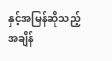နှင့်အမြန်ဆိုသည့် အချိန်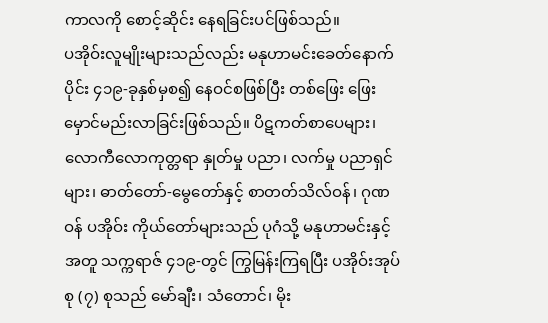ကာလကို စောင့်ဆိုင်း နေရခြင်းပင်ဖြစ်သည်။
ပအိုဝ်းလူမျိုးများသည်လည်း မနုဟာမင်းခေတ်နောက်ပိုင်း ၄၁၉-ခုနှစ်မှစ၍ နေဝင်စဖြစ်ပြီး တစ်ဖြေး ဖြေးမှောင်မည်းလာခြင်းဖြစ်သည်။ ပိဋကတ်စာပေများ၊ လောကီလောကုတ္တရာ နှုတ်မှု ပညာ၊ လက်မှု ပညာရှင်များ၊ ဓာတ်တော်-မွေတော်နှင့် စာတတ်သိလ်ဝန်၊ ဂုဏဝန် ပအိုဝ်း ကိုယ်တော်များသည် ပုဂံသို့ မနုဟာမင်းနှင့်အတူ သက္ကရာဇ် ၄၁၉-တွင် ကြွမြန်းကြရပြီး ပအိုဝ်းအုပ်စု (၇) စုသည် မော်ချီး၊ သံတောင်၊ မိုး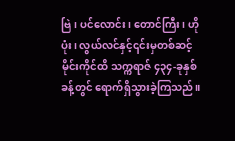ဗြဲ၊ ပင်လောင်း၊ တောင်ကြီး၊ ဟိုပုံး၊ လွယ်လင်နှင့်၎င်းမှတစ်ဆင့် မိုင်းကိုင်ထိ သက္ကရာဇ် ၄၃၄-ခုနှစ်ခန့်တွင် ရောက်ရှိသွားခဲ့ကြသည်။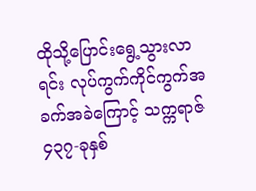ထိုသို့ပြောင်းရွေ့သွားလာရင်း လုပ်ကွက်ကိုင်ကွက်အခက်အခဲကြောင့် သက္ကရာဇ် ၄၃၇-ခုနှစ်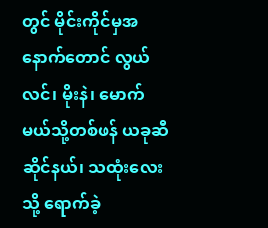တွင် မိုင်းကိုင်မှအနောက်တောင် လွယ်လင်၊ မိုးနဲ၊ မောက်မယ်သို့တစ်ဖန် ယခုဆီဆိုင်နယ်၊ သထုံးလေး သို့ ရောက်ခဲ့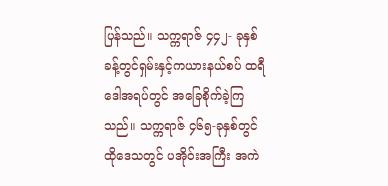ပြန်သည်။ သက္ကရာဇ် ၄၄၂- ခုနှစ်ခန့်တွင်ရှမ်းနှင့်ကယားနယ်စပ် ထရီဒေါအရပ်တွင် အခြေစိုက်ခဲ့ကြသည်။ သက္ကရာဇ် ၄၆၅-ခုနှစ်တွင်ထိုဒေသတွင် ပအိုဝ်းအကြီး အကဲ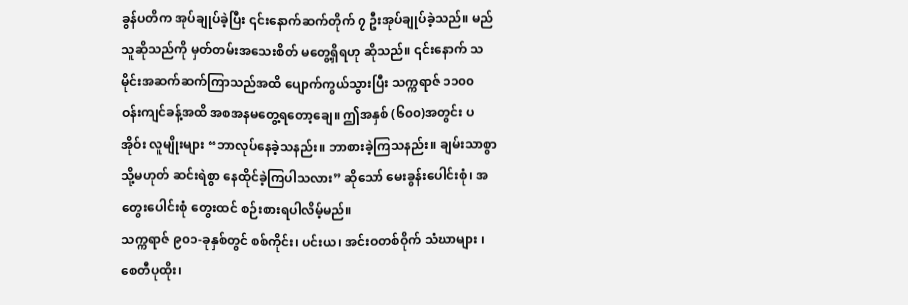ခွန်ပတိက အုပ်ချုပ်ခဲ့ပြီး ၎င်းနောက်ဆက်တိုက် ၇ ဦးအုပ်ချုပ်ခဲ့သည်။ မည်သူဆိုသည်ကို မှတ်တမ်းအသေးစိတ် မတွေ့ရှိရဟု ဆိုသည်။ ၎င်းနောက် သမိုင်းအဆက်ဆက်ကြာသည်အထိ ပျောက်ကွယ်သွားပြီး သက္ကရာဇ် ၁၁၀၀ ဝန်းကျင်ခန့်အထိ အစအနမတွေ့ရတော့ချေ။ ဤအနှစ် (၆၀၀)အတွင်း ပအိုဝ်း လူမျိုးများ “ဘာလုပ်နေခဲ့သနည်း။ ဘာစားခဲ့ကြသနည်း။ ချမ်းသာစွာ သို့မဟုတ် ဆင်းရဲစွာ နေထိုင်ခဲ့ကြပါသလား” ဆိုသော် မေးခွန်းပေါင်းစုံ၊ အတွေးပေါင်းစုံ တွေးထင် စဉ်းစားရပါလိမ့်မည်။
သက္ကရာဇ် ၉၀၁-ခုနှစ်တွင် စစ်ကိုင်း၊ ပင်းယ၊ အင်းဝတစ်ဝိုက် သံဃာများ ၊ စေတီပုထိုး၊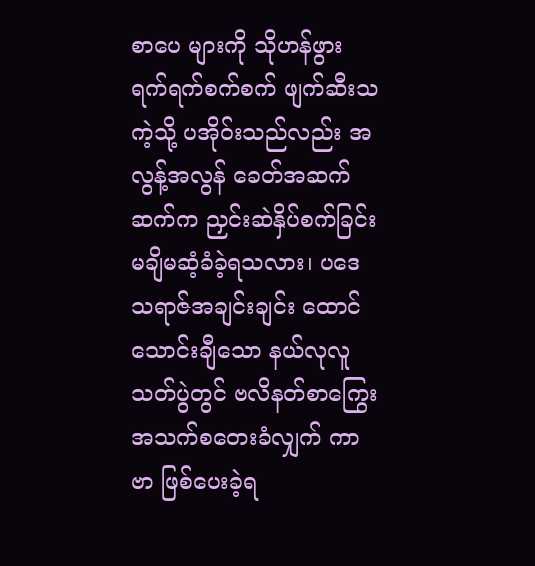စာပေ များကို သိုဟန်ဖွား ရက်ရက်စက်စက် ဖျက်ဆီးသကဲ့သို့ ပအိုဝ်းသည်လည်း အလွန့်အလွန် ခေတ်အဆက်ဆက်က ညှင်းဆဲနှိပ်စက်ခြင်း မချိမဆံ့ခံခဲ့ရသလား၊ ပဒေသရာဇ်အချင်းချင်း ထောင်သောင်းချီသော နယ်လုလူသတ်ပွဲတွင် ဗလိနတ်စာကြွေး အသက်စတေးခံလျှက် ကာဗာ ဖြစ်ပေးခဲ့ရ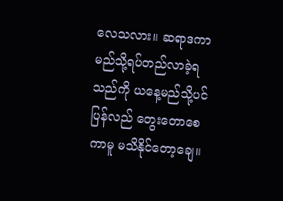လေသလား။ ဆရာဒကာမည်သို့ရပ်တည်လာခဲ့ရသည်ကို ယနေ့မည်သို့ပင် ပြန်လည် တွေးတောစေကာမူ မသိနိုင်တော့ချေ။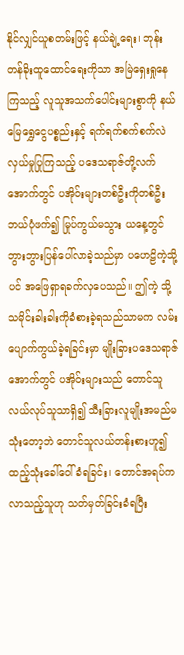နိုင်လျှင်ယူစတမ်းဖြင့် နယ်ချဲ့ရေး၊ ဘုန်းတန်ခိုးထူထောင်ရေးကိုသာ အမြဲရှေးရှုနေကြသည့် လူသူအသက်ပေါင်းများစွာကို နယ်မြေရွှေငွေပစ္စည်းနှင့် ရက်ရက်စက်စက်လဲလှယ်မှုပြုကြသည့် ပဒေသရာဇ်တို့လက်အောက်တွင် ပအိုဝ်းများတစ်ဦးကိုတစ်ဦး ဘယ်ပုံဖက်၍ မြုပ်ကွယ်မသွား ယနေ့တွင် ဘွားဘွားပြန်ပေါ်လာခဲ့သည်မှာ ပဟေဠိကဲ့သို့ပင် အဖြေရှာရခက်လှပေသည်။ ဤကဲ့ သို့ သမိုင်းခါးခါးကိုခံစားခဲ့ရသည်သာမက လမ်းပျောက်ကွယ်ခဲ့ရခြင်းမှာ မျိုးခြားပဒေသရာဇ် အောက်တွင် ပအိုဝ်းများသည် တောင်သူလယ်လုပ်သူသာရှိ၍ သီးခြားလူမျိုးအမည်မသုံးတော့ဘဲ တောင်သူလယ်တန်းစားဟူ၍ ထည့်သုံးခေါ်ဝေါ်ခံရခြင်း၊ တောင်အရပ်ကလာသည့်သူဟု သတ်မှတ်ခြင်းခံရပြီး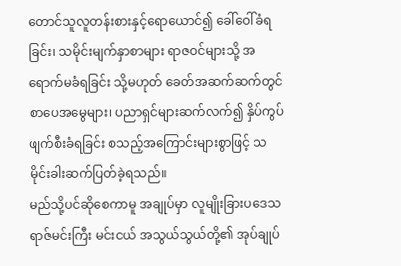တောင်သူလူတန်းစားနှင့်ရောယောင်၍ ခေါ်ဝေါ်ခံရခြင်း၊ သမိုင်းမျက်နှာစာများ ရာဇဝင်များသို့ အရောက်မခံရခြင်း သို့မဟုတ် ခေတ်အဆက်ဆက်တွင် စာပေအမွေများ၊ ပညာရှင်များဆက်လက်၍ နှိပ်ကွပ်ဖျက်စီးခံရခြင်း စသည့်အကြောင်းများစွာဖြင့် သမိုင်းခါးဆက်ပြတ်ခဲ့ရသည်။
မည်သို့ပင်ဆိုစေကာမူ အချုပ်မှာ လူမျိုးခြားပဒေသရာဇ်မင်းကြီး မင်းငယ် အသွယ်သွယ်တို့၏ အုပ်ချုပ်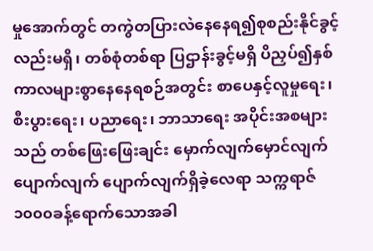မှုအောက်တွင် တကွဲတပြားလဲနေနေရ၍စုစည်းနိုင်ခွင့်လည်းမရှိ၊ တစ်စုံတစ်ရာ ပြဌာန်းခွင့်မရှိ ပိညှပ်၍နှစ်ကာလများစွာနေနေရစဉ်အတွင်း စာပေနှင့်လူမှုရေး၊ စီးပွားရေး၊ ပညာရေး၊ ဘာသာရေး အပိုင်းအစများသည် တစ်ဖြေးဖြေးချင်း မှောက်လျက်မှောင်လျက် ပျောက်လျက် ပျောက်လျက်ရှိခဲ့လေရာ သက္ကရာဇ် ၁၀၀၀ခန့်ရောက်သောအခါ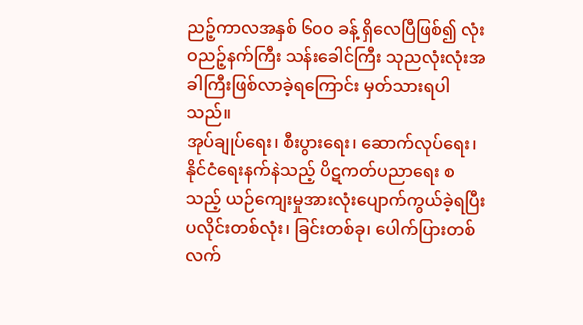ညဉ့်ကာလအနှစ် ၆၀၀ ခန့် ရှိလေပြီဖြစ်၍ လုံးဝညဉ့်နက်ကြီး သန်းခေါင်ကြီး သုညလုံးလုံးအခါကြီးဖြစ်လာခဲ့ရကြောင်း မှတ်သားရပါသည်။
အုပ်ချုပ်ရေး၊ စီးပွားရေး၊ ဆောက်လုပ်ရေး၊ နိုင်ငံရေးနက်နဲသည့် ပိဋကတ်ပညာရေး စသည့် ယဉ်ကျေးမှုအားလုံးပျောက်ကွယ်ခဲ့ရပြီး ပလိုင်းတစ်လုံး၊ ခြင်းတစ်ခု၊ ပေါက်ပြားတစ်လက်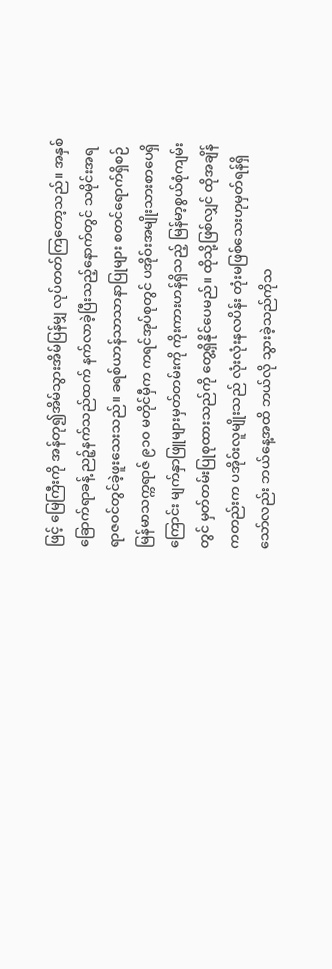ဖြင့် မြေကြီးကို အန်တု၍အိမ်သွားအိမ်ပြန်မျှ လုပ်တတ်ကြတော့သည်။ အနှစ်ခြောက်ရာခန့် ညဉ့်နက်သည်ထက် နက်လာခဲ့ပြီးသည့်နောက်တွင် သမိုင်းအရ ရာဇဝင်တွင်ခဲ့ဖူးသေးသည်။ ခရစ်ယာန်သာသာနာပြုများ စတင်ရောက်ရှိစဉ် မြန်မာသက္ကရာဇ် ၉၁၀ မတိုင်မှီက ကရင်အုပ်စုတွင် ပအိုဝ်းအမျိုးသားစာပေရှိကြောင်း မျက်နှာဖြူများမှတ်တမ်းကို ကိုးကားဟန်ရှိသည့် မြန်မာ့စွယ်စုံကျမ်းတွင် မှတ်တမ်းပြုစုထားသည်ကို တွေ့ရှိနိုင်ပေမည်။ ထိုသို့ဖြစ်လျှင် ထိုအချိန်ကတည်းက ပအိုဝ်းလူမျိုးသည် လုံးလုံးနလပိန်း တုံးမဖြစ်သေးဟုမှတ်ရန်ရှိသော်လည်း ဘယ်နေ့အထိ ဘယ်လို သွားခဲ့သည်ကိုသ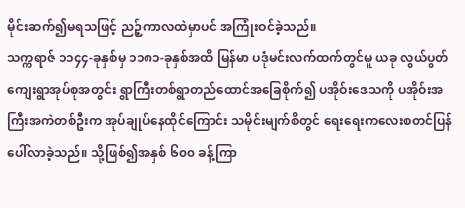မိုင်းဆက်၍မရသဖြင့် ညဉ့်ကာလထဲမှာပင် အကြုံးဝင်ခဲ့သည်။
သက္ကရာဇ် ၁၁၄၄-ခုနှစ်မှ ၁၁၈၁-ခုနှစ်အထိ မြန်မာ ပဒုံမင်းလက်ထက်တွင်မူ ယခု လွယ်ပွတ်ကျေးရွာအုပ်စုအတွင်း ရွာကြီးတစ်ရွာတည်ထောင်အခြေစိုက်၍ ပအိုဝ်းဒေသကို ပအိုဝ်းအကြီးအကဲတစ်ဦးက အုပ်ချုပ်နေထိုင်ကြောင်း သမိုင်းမျက်စိတွင် ရေးရေးကလေးစတင်ပြန်ပေါ်လာခဲ့သည်။ သို့ဖြစ်၍အနှစ် ၆၀၀ ခန့်ကြာ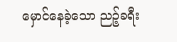မှောင်နေခဲ့သော ညဉ့်ခရီး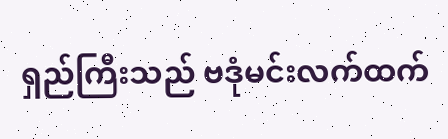ရှည်ကြီးသည် ဗဒုံမင်းလက်ထက်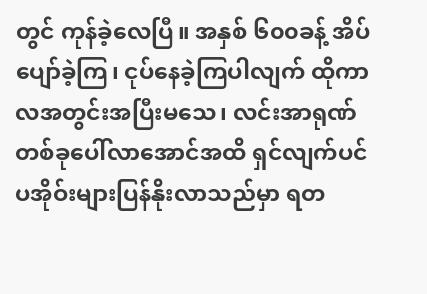တွင် ကုန်ခဲ့လေပြီ။ အနှစ် ၆၀၀ခန့် အိပ်ပျော်ခဲ့ကြ၊ ငုပ်နေခဲ့ကြပါလျက် ထိုကာလအတွင်းအပြီးမသေ၊ လင်းအာရုဏ်တစ်ခုပေါ်လာအောင်အထိ ရှင်လျက်ပင် ပအိုဝ်းများပြန်နိုးလာသည်မှာ ရတ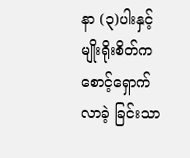နာ (၃)ပါးနှင့် မျိုးရိုးစိတ်က စောင့်ရှောက်လာခဲ့ ခြင်းသာ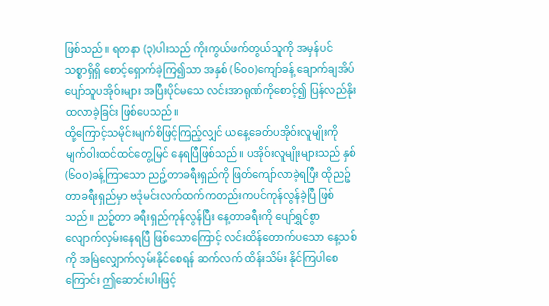ဖြစ်သည်။ ရတနာ (၃)ပါးသည် ကိုးကွယ်ဖက်တွယ်သူကို အမှန်ပင် သစ္စာရှိရှိ စောင့်ရှောက်ခဲ့ကြ၍သာ အနှစ် (၆၀၀)ကျော်ခန့် ချောက်ချအိပ်ပျော်သူပအိုဝ်းများ အပြီးပိုင်မသေ လင်းအာရုဏ်ကိုစောင့်၍ ပြန်လည်နိုးထလာခဲ့ခြင်း ဖြစ်ပေသည်။
ထို့ကြောင့်သမိုင်းမျက်စိဖြင့်ကြည့်လျှင် ယနေ့ခေတ်ပအိုဝ်းလူမျိုးကို မျက်ဝါးထင်ထင်တွေ့မြင် နေရပြီဖြစ်သည်။ ပအိုဝ်းလူမျိုးများသည် နှစ် (၆၀၀)ခန့်ကြာသော ညဥ့်တာခရီးရှည်ကို ဖြတ်ကျော်လာခဲ့ရပြီး ထိုညဉ့်တာခရီးရှည်မှာ ဗဒုံမင်းလက်ထက်ကတည်းကပင်ကုန်လွန်ခဲ့ပြီ ဖြစ်သည်။ ညဉ့်တာ ခရီးရှည်ကုန်လွန်ပြီး နေ့တာခရီးကို ပျော်ရွှင်စွာ လျောက်လှမ်းနေရပြီ ဖြစ်သောကြောင့် လင်းထိန်တောက်ပသော နေ့သစ်ကို အမြဲလျှောက်လှမ်းနိုင်စေရန် ဆက်လက် ထိန်းသိမ်း နိုင်ကြပါစေကြောင်း ဤဆောင်းပါးဖြင့်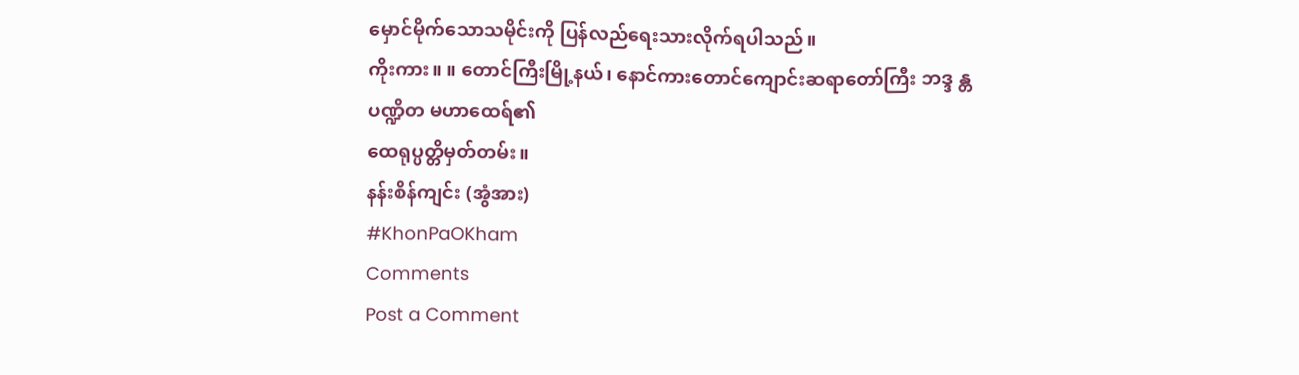မှောင်မိုက်သောသမိုင်းကို ပြန်လည်ရေးသားလိုက်ရပါသည်။
ကိုးကား။ ။ တောင်ကြီးမြို့နယ်၊ နောင်ကားတောင်ကျောင်းဆရာတော်ကြီး ဘဒ္ဒ န္တပဏ္ဍိတ မဟာထေရ်၏
ထေရုပ္ပတ္တိမှတ်တမ်း။
နန်းစိန်ကျင်း (အွံအား)
#KhonPaOKham
Comments
Post a Comment